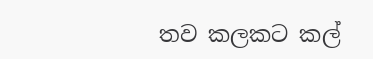තව කලකට කල්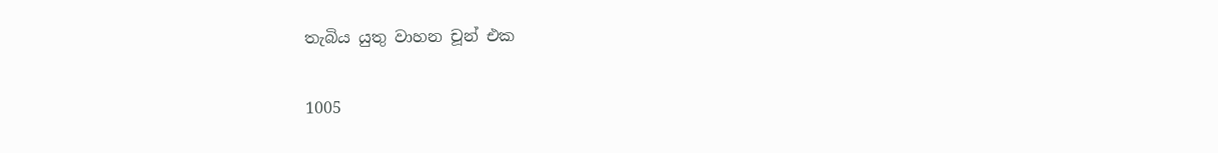තැබිය යුතු වාහන චූන් එක

1005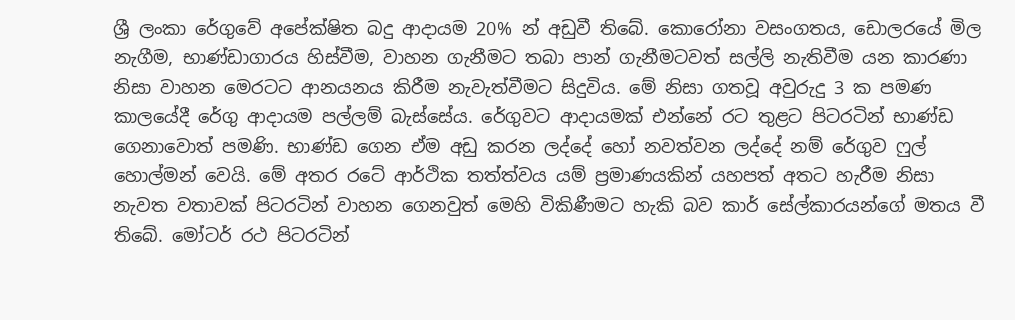ශ්‍රී ලංකා රේගුවේ අපේක්ෂිත බදු ආදායම 20% න් අඩුවී තිබේ. කොරෝනා වසංගතය, ඩොලරයේ මිල නැගීම, භාණ්ඩාගාරය හිස්වීම, වාහන ගැනීමට තබා පාන් ගැනීමටවත් සල්ලි නැතිවීම යන කාරණා නිසා වාහන මෙරටට ආනයනය කිරීම නැවැත්වීමට සිදුවිය. මේ නිසා ගතවූ අවුරුදු 3 ක පමණ කාලයේදී රේගු ආදායම පල්ලම් බැස්සේය. රේගුවට ආදායමක් එන්නේ රට තුළට පිටරටින් භාණ්ඩ ගෙනාවොත් පමණි. භාණ්ඩ ගෙන ඒම අඩු කරන ලද්දේ හෝ නවත්වන ලද්දේ නම් රේගුව ෆුල් හොල්මන් වෙයි. මේ අතර රටේ ආර්ථික තත්ත්වය යම් ප්‍රමාණයකින් යහපත් අතට හැරීම නිසා නැවත වතාවක් පිටරටින් වාහන ගෙනවුත් මෙහි විකිණීමට හැකි බව කාර් සේල්කාරයන්ගේ මතය වී තිබේ. මෝටර් රථ පිටරටින්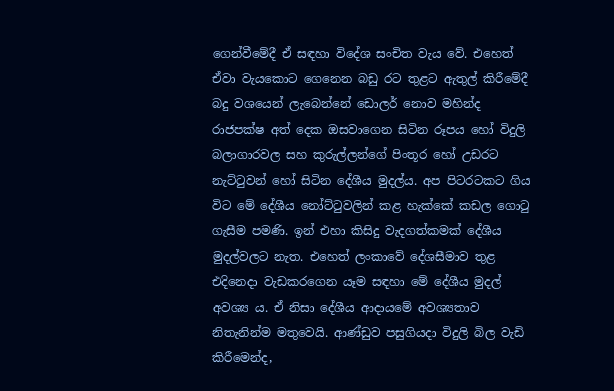ගෙන්වීමේදී ඒ සඳහා විදේශ සංචිත වැය වේ. එහෙත් ඒවා වැයකොට ගෙනෙන බඩු රට තුළට ඇතුල් කිරීමේදී බදු වශයෙන් ලැබෙන්නේ ඩොලර් නොව මහින්ද රාජපක්ෂ අත් දෙක ඔසවාගෙන සිටින රූපය හෝ විදුලි බලාගාරවල සහ කුරුල්ලන්ගේ පිංතූර හෝ උඩරට නැට්ටුවන් හෝ සිටින දේශීය මුදල්ය. අප පිටරටකට ගිය විට මේ දේශීය නෝට්ටුවලින් කළ හැක්කේ කඩල ගොටු ගැසීම පමණි. ඉන් එහා කිසිදු වැදගත්කමක් දේශීය මුදල්වලට නැත. එහෙත් ලංකාවේ දේශසීමාව තුළ එදිනෙදා වැඩකරගෙන යෑම සඳහා මේ දේශීය මුදල් අවශ්‍ය ය. ඒ නිසා දේශීය ආදායමේ අවශ්‍යතාව නිතැනින්ම මතුවෙයි. ආණ්ඩුව පසුගියදා විදුලි බිල වැඩි කිරීමෙන්ද,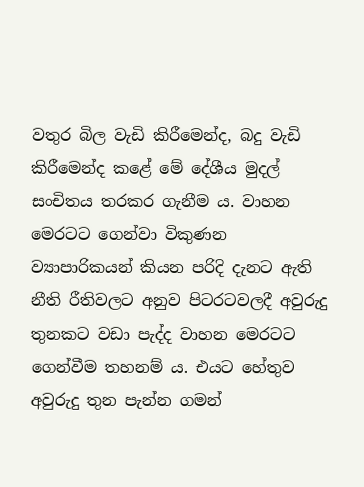වතුර බිල වැඩි කිරීමෙන්ද, බදු වැඩි කිරීමෙන්ද කළේ මේ දේශීය මුදල් සංචිතය තරකර ගැනීම ය. වාහන මෙරටට ගෙන්වා විකුණන ව්‍යාපාරිකයන් කියන පරිදි දැනට ඇති නීති රීතිවලට අනුව පිටරටවලදී අවුරුදු තුනකට වඩා පැද්ද වාහන මෙරටට ගෙන්වීම තහනම් ය. එයට හේතුව අවුරුදු තුන පැන්න ගමන්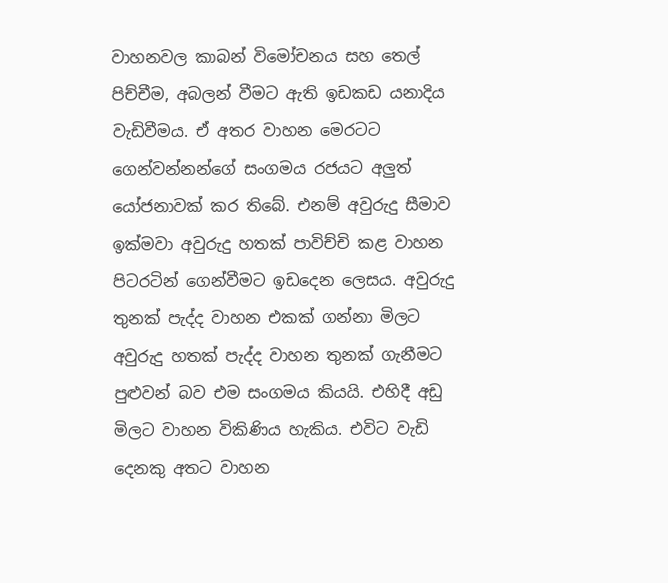වාහනවල කාබන් විමෝචනය සහ තෙල් පිච්චීම, අබලන් වීමට ඇති ඉඩකඩ යනාදිය වැඩිවීමය. ඒ අතර වාහන මෙරටට ගෙන්වන්නන්ගේ සංගමය රජයට අලුත් යෝජනාවක් කර තිබේ. එනම් අවුරුදු සීමාව ඉක්මවා අවුරුදු හතක් පාවිච්චි කළ වාහන පිටරටින් ගෙන්වීමට ඉඩදෙන ලෙසය. අවුරුදු තුනක් පැද්ද වාහන එකක් ගන්නා මිලට අවුරුදු හතක් පැද්ද වාහන තුනක් ගැනීමට පුළුවන් බව එම සංගමය කියයි. එහිදී අඩු මිලට වාහන විකිණිය හැකිය. එවිට වැඩි දෙනකු අතට වාහන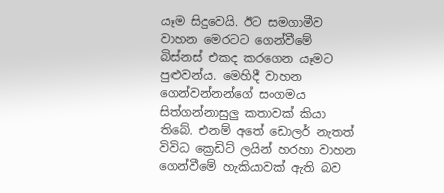යෑම සිදුවෙයි. ඊට සමගාමීව වාහන මෙරටට ගෙන්වීමේ බිස්නස් එකද කරගෙන යෑමට පුළුවන්ය. මෙහිදී වාහන ගෙන්වන්නන්ගේ සංගමය සිත්ගන්නාසුලු කතාවක් කියා තිබේ. එනම් අතේ ඩොලර් නැතත් විවිධ ක්‍රෙඩිට් ලයින් හරහා වාහන ගෙන්වීමේ හැකියාවක් ඇති බව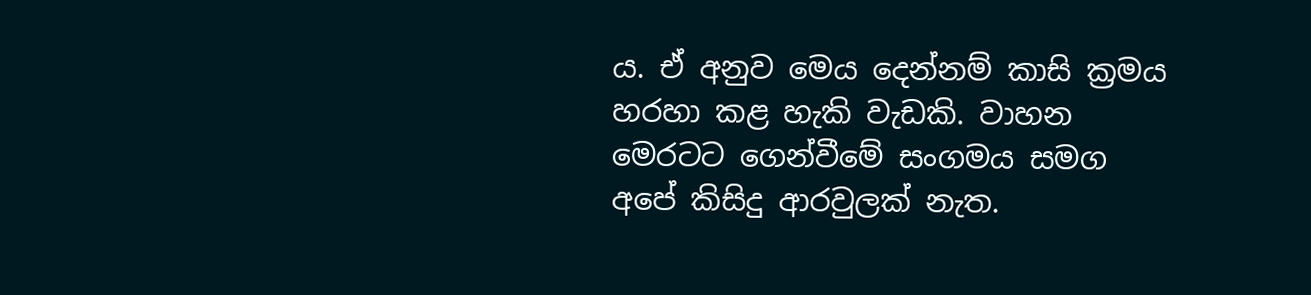ය. ඒ අනුව මෙය දෙන්නම් කාසි ක්‍රමය හරහා කළ හැකි වැඩකි. වාහන මෙරටට ගෙන්වීමේ සංගමය සමග අපේ කිසිදු ආරවුලක් නැත.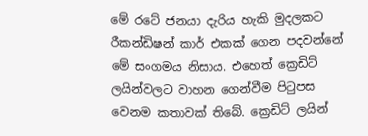මේ රටේ ජනයා දැරිය හැකි මුදලකට රීකන්ඩිෂන් කාර් එකක් ගෙන පදවන්නේ මේ සංගමය නිසාය. එහෙත් ක්‍රෙඩිට් ලයින්වලට වාහන ගෙන්වීම පිටුපස වෙනම කතාවක් තිබේ. ක්‍රෙඩිට් ලයින්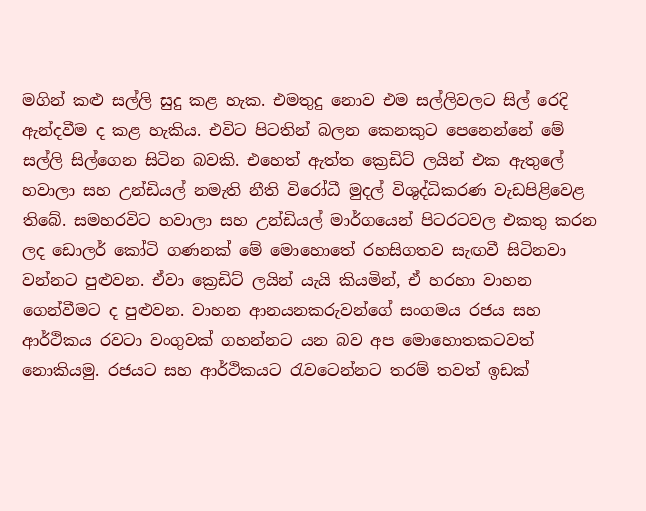මගින් කළු සල්ලි සුදු කළ හැක. එමතුදු නොව එම සල්ලිවලට සිල් රෙදි ඇන්දවීම ද කළ හැකිය. එවිට පිටතින් බලන කෙනකුට පෙනෙන්නේ මේ සල්ලි සිල්ගෙන සිටින බවකි. එහෙත් ඇත්ත ක්‍රෙඩිට් ලයින් එක ඇතුලේ හවාලා සහ උන්ඩියල් නමැති නීති විරෝධී මුදල් විශුද්ධිකරණ වැඩපිළිවෙළ තිබේ. සමහරවිට හවාලා සහ උන්ඩියල් මාර්ගයෙන් පිටරටවල එකතු කරන ලද ඩොලර් කෝටි ගණනක් මේ මොහොතේ රහසිගතව සැඟවී සිටිනවා වන්නට පුළුවන. ඒවා ක්‍රෙඩිට් ලයින් යැයි කියමින්, ඒ හරහා වාහන ගෙන්වීමට ද පුළුවන. වාහන ආනයනකරුවන්ගේ සංගමය රජය සහ ආර්ථිකය රවටා වංගුවක් ගහන්නට යන බව අප මොහොතකටවත් නොකියමු. රජයට සහ ආර්ථිකයට රැවටෙන්නට තරම් තවත් ඉඩක්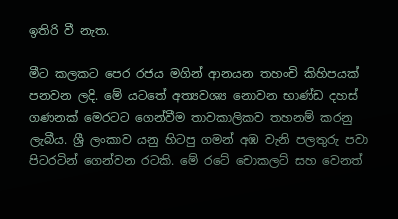ඉතිරි වී නැත.

මීට කලකට පෙර රජය මගින් ආනයන තහංචි කිහිපයක් පනවන ලදි. මේ යටතේ අත්‍යවශ්‍ය නොවන භාණ්ඩ දහස් ගණනක් මෙරටට ගෙන්වීම තාවකාලිකව තහනම් කරනු ලැබීය. ශ්‍රී ලංකාව යනු හිටපු ගමන් අඹ වැනි පලතුරු පවා පිටරටින් ගෙන්වන රටකි. මේ රටේ චොකලට් සහ වෙනත්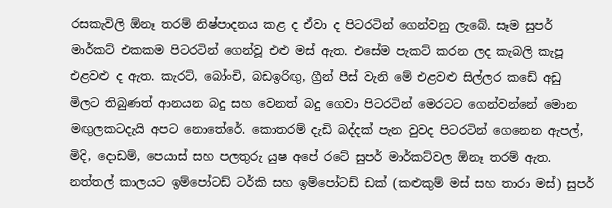රසකැවිලි ඕනෑ තරම් නිෂ්පාදනය කළ ද ඒවා ද පිටරටින් ගෙන්වනු ලැබේ. සෑම සුපර් මාර්කට් එකකම පිටරටින් ගෙන්වූ එළු මස් ඇත. එසේම පැකට් කරන ලද කැබලි කැපූ එළවළු ද ඇත. කැරට්, බෝංචි, බඩඉරිඟු, ග්‍රීන් පීස් වැනි මේ එළවළු සිල්ලර කඩේ අඩු මිලට තිබුණත් ආනයන බදු සහ වෙනත් බදු ගෙවා පිටරටින් මෙරටට ගෙන්වන්නේ මොන මඟුලකටදැයි අපට නොතේරේ. කොතරම් දැඩි බද්දක් පැන වුවද පිටරටින් ගෙනෙන ඇපල්, මිදි, දොඩම්, පෙයාස් සහ පලතුරු යුෂ අපේ රටේ සුපර් මාර්කට්වල ඕනෑ තරම් ඇත. නත්තල් කාලයට ඉම්පෝටඩ් ටර්කි සහ ඉම්පෝටඩ් ඩක් (කළුකුම් මස් සහ තාරා මස්) සුපර්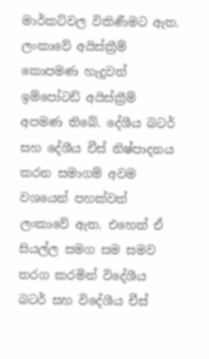මාර්කට්වල විකිණීමට ඇත. ලංකාවේ අයිස්ක්‍රීම් කොපමණ හැදුවත් ඉම්පෝටඩ් අයිස්ක්‍රීම් අපමණ තිබේ. දේශීය බටර් සහ දේශීය චීස් නිෂ්පාදනය කරන සමාගම් අවම වශයෙන් පහක්වත් ලංකාවේ ඇත. එහෙත් ඒ සියල්ල සමග සම සමව තරග කරමින් විදේශීය බටර් සහ විදේශීය චීස්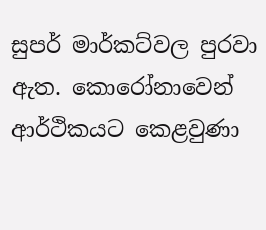සුපර් මාර්කට්වල පුරවා ඇත. කොරෝනාවෙන් ආර්ථිකයට කෙළවුණා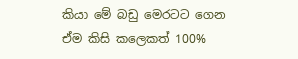කියා මේ බඩු මෙරටට ගෙන ඒම කිසි කලෙකත් 100%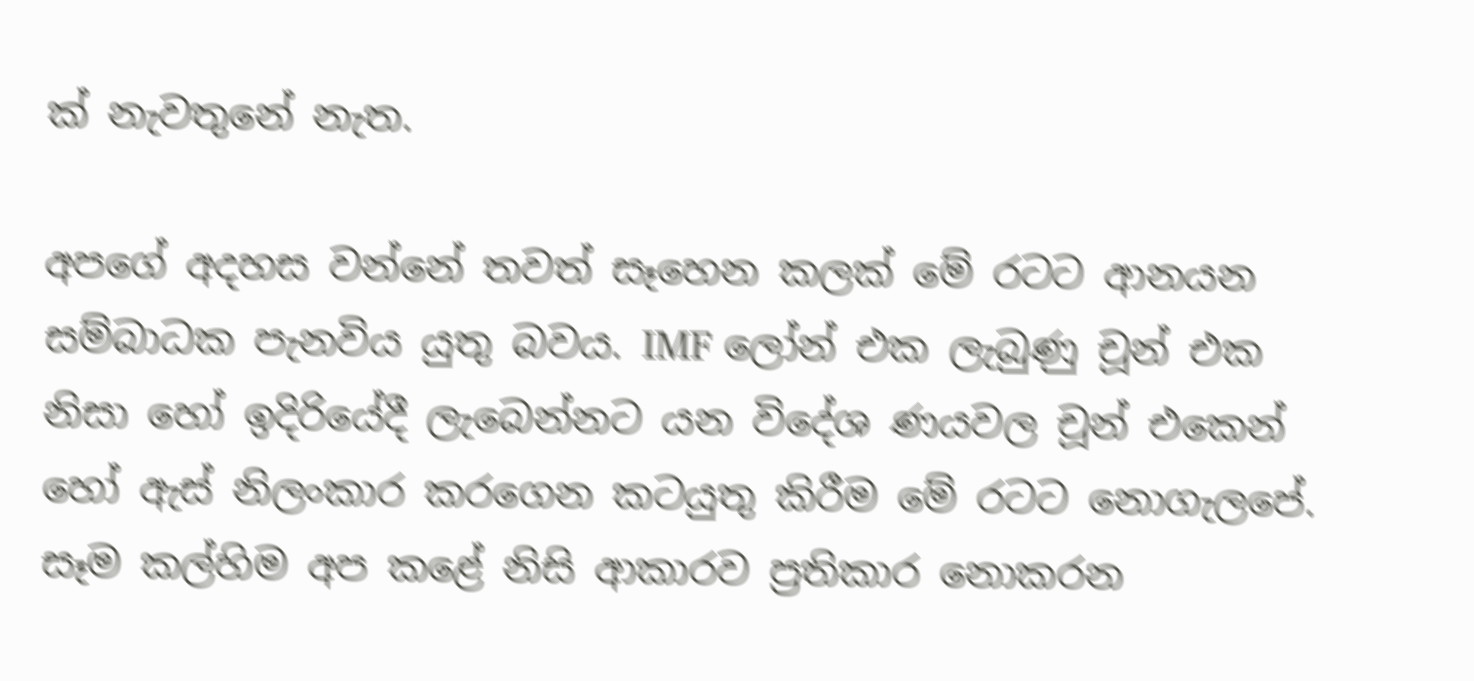ක් නැවතුනේ නැත.

අපගේ අදහස වන්නේ තවත් සෑහෙන කලක් මේ රටට ආනයන සම්බාධක පැනවිය යුතු බවය. IMF ලෝන් එක ලැබුණු චූන් එක නිසා හෝ ඉදිරියේදී ලැබෙන්නට යන විදේශ ණයවල චූන් එකෙන් හෝ ඇස් නිලංකාර කරගෙන කටයුතු කිරීම මේ රටට නොගැලපේ. සෑම කල්හිම අප කළේ නිසි ආකාරව ප්‍රතිකාර නොකරන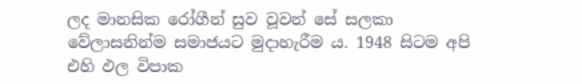ලද මානසික රෝගීන් සුව වූවන් සේ සලකා වේලාසනින්ම සමාජයට මුදාහැරීම ය. 1948 සිටම අපි එහි ඵල විපාක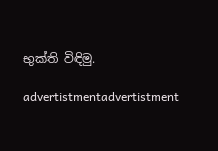භුක්ති විඳිමු.

advertistmentadvertistment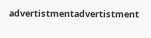advertistmentadvertistment